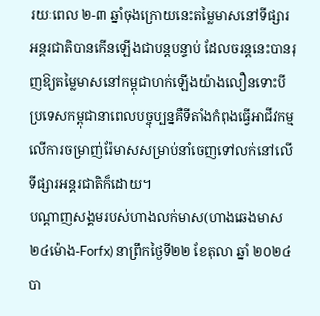រយៈពេល ២-៣ ឆ្នាំចុងក្រោយនេះតម្លៃមាសនៅទីផ្សារអន្តរជាតិបានកើនឡើងជាបន្តបន្ទាប់ ដែលចរន្តនេះបានរុញឱ្យតម្លៃមាសនៅកម្ពុជាហក់ឡើងយ៉ាងលឿនទោះបីប្រទេសកម្ពុជានាពេលបច្ចុប្បន្នគឺទីតាំងកំពុងធ្វើអាជីវកម្មលើការចម្រាញ់រ៉ែមាសសម្រាប់នាំចេញទៅលក់នៅលើទីផ្សារអន្តរជាតិក៏ដោយ។
បណ្តាញសង្គមរបស់ហាងលក់មាស(ហាងឆេងមាស ២៤ម៉ោង-Forfx) នាព្រឹកថ្ងៃទី២២ ខែតុលា ឆ្នាំ ២០២៤ បា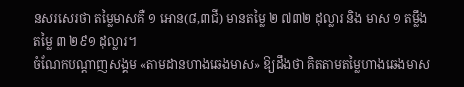នសរសេរថា តម្លៃមាសគឺ ១ អោន(៨,៣ជី) មានតម្លៃ ២ ៧៣២ ដុល្លារ និង មាស ១ តម្លឹង តម្លៃ ៣ ២៩១ ដុល្លារ។
ចំណែកបណ្តាញសង្គម «តាមដានហាងឆេងមាស» ឱ្យដឹងថា គិតតាមតម្លៃហាងឆេងមាស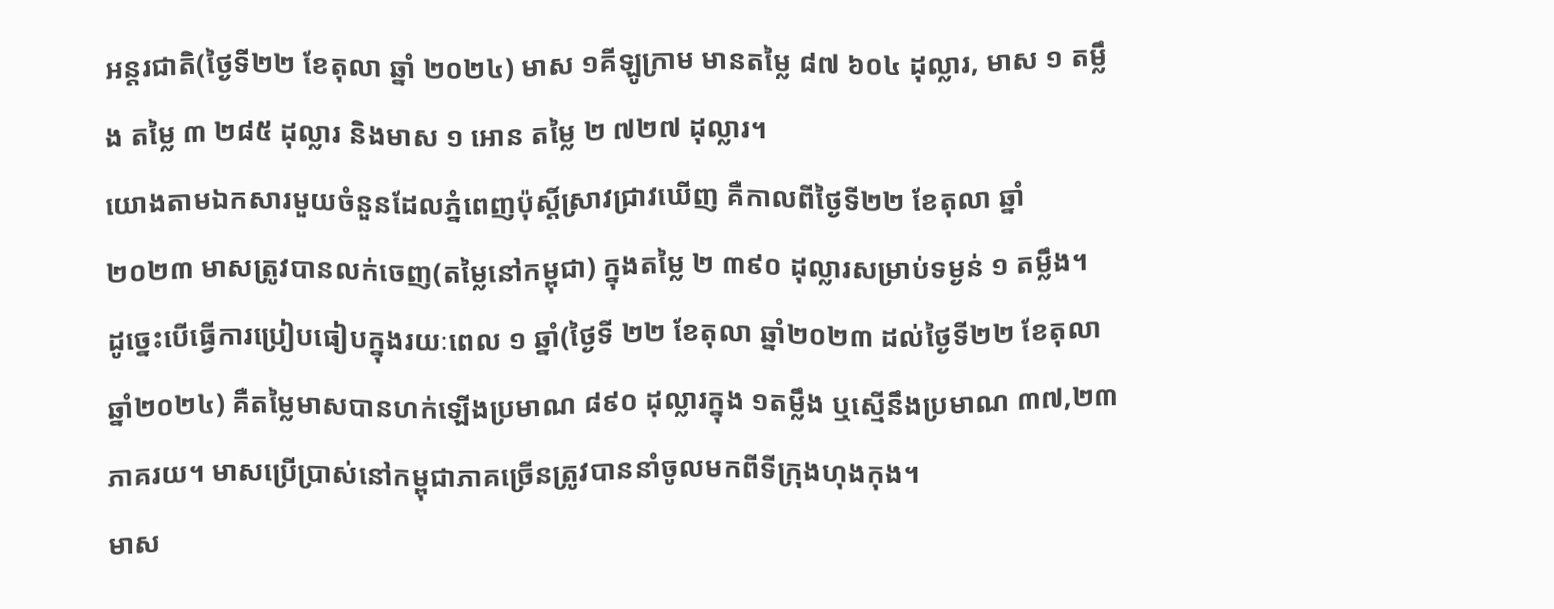អន្តរជាតិ(ថ្ងៃទី២២ ខែតុលា ឆ្នាំ ២០២៤) មាស ១គីឡូក្រាម មានតម្លៃ ៨៧ ៦០៤ ដុល្លារ, មាស ១ តម្លឹង តម្លៃ ៣ ២៨៥ ដុល្លារ និងមាស ១ អោន តម្លៃ ២ ៧២៧ ដុល្លារ។
យោងតាមឯកសារមួយចំនួនដែលភ្នំពេញប៉ុស្តិ៍ស្រាវជ្រាវឃើញ គឺកាលពីថ្ងៃទី២២ ខែតុលា ឆ្នាំ ២០២៣ មាសត្រូវបានលក់ចេញ(តម្លៃនៅកម្ពុជា) ក្នុងតម្លៃ ២ ៣៩០ ដុល្លារសម្រាប់ទម្ងន់ ១ តម្លឹង។
ដូច្នេះបើធ្វើការប្រៀបធៀបក្នុងរយៈពេល ១ ឆ្នាំ(ថ្ងៃទី ២២ ខែតុលា ឆ្នាំ២០២៣ ដល់ថ្ងៃទី២២ ខែតុលា ឆ្នាំ២០២៤) គឺតម្លៃមាសបានហក់ឡើងប្រមាណ ៨៩០ ដុល្លារក្នុង ១តម្លឹង ឬស្មើនឹងប្រមាណ ៣៧,២៣ ភាគរយ។ មាសប្រើប្រាស់នៅកម្ពុជាភាគច្រើនត្រូវបាននាំចូលមកពីទីក្រុងហុងកុង។
មាស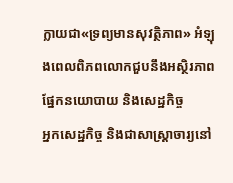ក្លាយជា«ទ្រព្យមានសុវត្ថិភាព» អំឡុងពេលពិភពលោកជួបនឹងអស្ថិរភាពផ្នែកនយោបាយ និងសេដ្ឋកិច្ច
អ្នកសេដ្ឋកិច្ច និងជាសាស្ត្រាចារ្យនៅ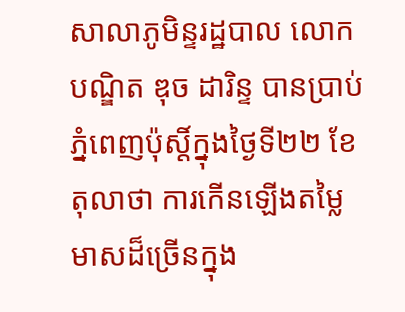សាលាភូមិន្ទរដ្ឋបាល លោកបណ្ឌិត ឌុច ដារិន្ទ បានប្រាប់ភ្នំពេញប៉ុស្តិ៍ក្នុងថ្ងៃទី២២ ខែតុលាថា ការកើនឡើងតម្លៃមាសដ៏ច្រើនក្នុង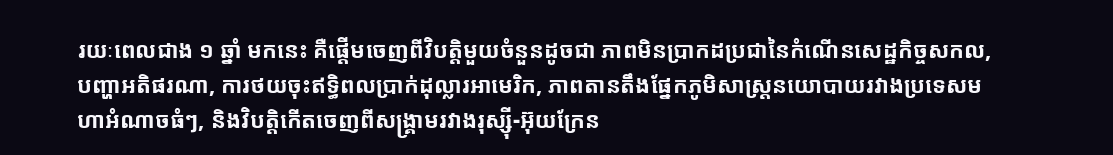រយៈពេលជាង ១ ឆ្នាំ មកនេះ គឺផ្តើមចេញពីវិបត្តិមួយចំនួនដូចជា ភាពមិនប្រាកដប្រជានៃកំណើនសេដ្ឋកិច្ចសកល, បញ្ហាអតិផរណា, ការថយចុះឥទ្ធិពលប្រាក់ដុល្លារអាមេរិក, ភាពតានតឹងផ្នែកភូមិសាស្ត្រនយោបាយរវាងប្រទេសមហាអំណាចធំៗ, និងវិបត្តិកើតចេញពីសង្គ្រាមរវាងរុស្ស៊ី-អ៊ុយក្រែន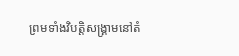ព្រមទាំងវិបត្តិសង្គ្រាមនៅតំ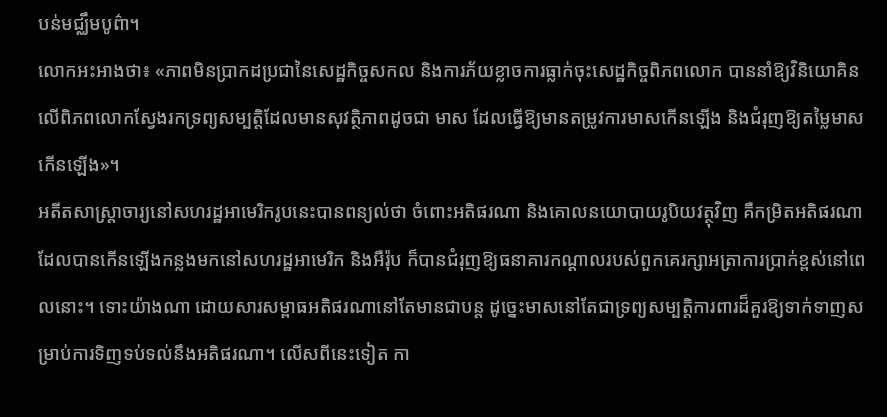បន់មជ្ឈឹមបូព៌ា។
លោកអះអាងថា៖ «ភាពមិនប្រាកដប្រជានៃសេដ្ឋកិច្ចសកល និងការភ័យខ្លាចការធ្លាក់ចុះសេដ្ឋកិច្ចពិភពលោក បាននាំឱ្យវិនិយោគិនលើពិភពលោកស្វែងរកទ្រព្យសម្បត្តិដែលមានសុវត្ថិភាពដូចជា មាស ដែលធ្វើឱ្យមានតម្រូវការមាសកើនឡើង និងជំរុញឱ្យតម្លៃមាសកើនឡើង»។
អតីតសាស្រ្តាចារ្យនៅសហរដ្ឋអាមេរិករូបនេះបានពន្យល់ថា ចំពោះអតិផរណា និងគោលនយោបាយរូបិយវត្ថុវិញ គឺកម្រិតអតិផរណាដែលបានកើនឡើងកន្លងមកនៅសហរដ្ឋអាមេរិក និងអឺរ៉ុប ក៏បានជំរុញឱ្យធនាគារកណ្តាលរបស់ពួកគេរក្សាអត្រាការប្រាក់ខ្ពស់នៅពេលនោះ។ ទោះយ៉ាងណា ដោយសារសម្ពាធអតិផរណានៅតែមានជាបន្ត ដូច្នេះមាសនៅតែជាទ្រព្យសម្បត្តិការពារដ៏គួរឱ្យទាក់ទាញសម្រាប់ការទិញទប់ទល់នឹងអតិផរណា។ លើសពីនេះទៀត កា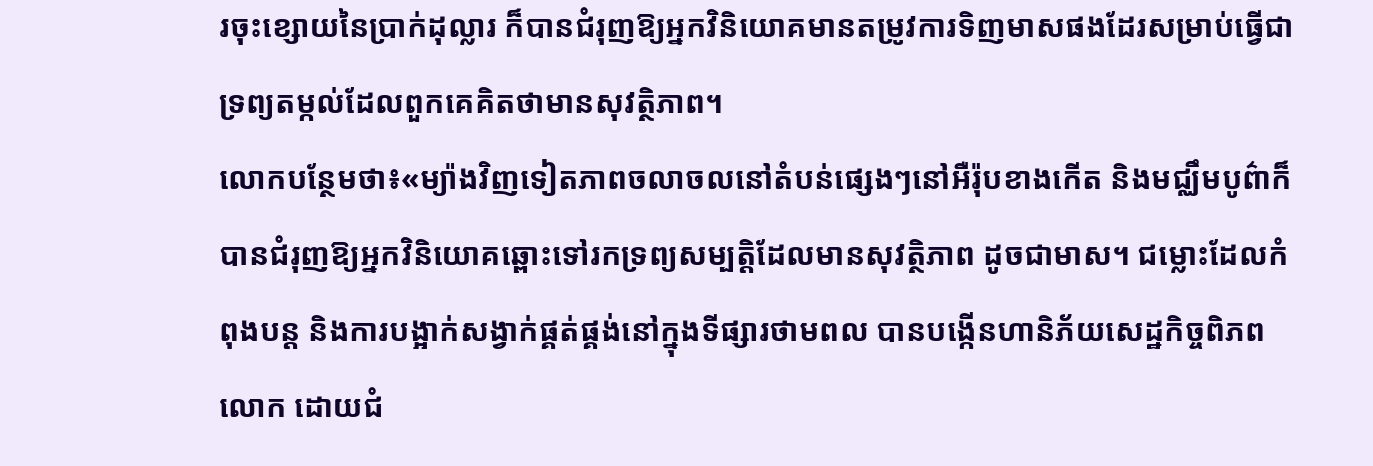រចុះខ្សោយនៃប្រាក់ដុល្លារ ក៏បានជំរុញឱ្យអ្នកវិនិយោគមានតម្រូវការទិញមាសផងដែរសម្រាប់ធ្វើជាទ្រព្យតម្កល់ដែលពួកគេគិតថាមានសុវត្ថិភាព។
លោកបន្ថែមថា៖«ម្យ៉ាងវិញទៀតភាពចលាចលនៅតំបន់ផ្សេងៗនៅអឺរ៉ុបខាងកើត និងមជ្ឈឹមបូព៌ាក៏បានជំរុញឱ្យអ្នកវិនិយោគឆ្ពោះទៅរកទ្រព្យសម្បត្តិដែលមានសុវត្ថិភាព ដូចជាមាស។ ជម្លោះដែលកំពុងបន្ត និងការបង្អាក់សង្វាក់ផ្គត់ផ្គង់នៅក្នុងទីផ្សារថាមពល បានបង្កើនហានិភ័យសេដ្ឋកិច្ចពិភពលោក ដោយជំ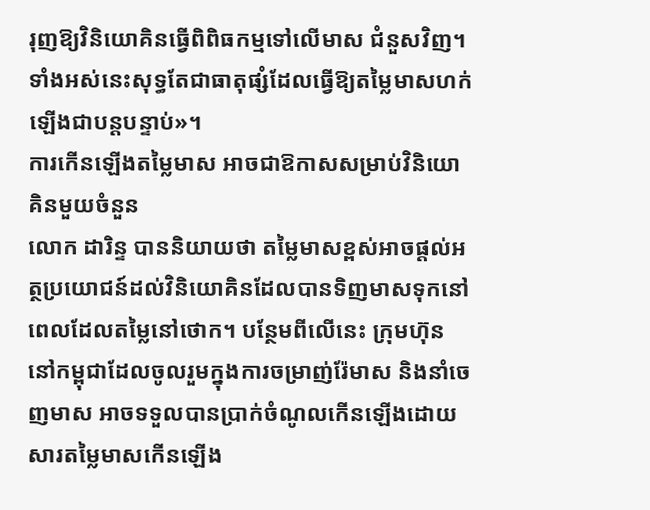រុញឱ្យវិនិយោគិនធ្វើពិពិធកម្មទៅលើមាស ជំនួសវិញ។ ទាំងអស់នេះសុទ្ធតែជាធាតុផ្សំដែលធ្វើឱ្យតម្លៃមាសហក់ឡើងជាបន្តបន្ទាប់»។
ការកើនឡើងតម្លៃមាស អាចជាឱកាសសម្រាប់វិនិយោគិនមួយចំនួន
លោក ដារិន្ទ បាននិយាយថា តម្លៃមាសខ្ពស់អាចផ្តល់អត្ថប្រយោជន៍ដល់វិនិយោគិនដែលបានទិញមាសទុកនៅពេលដែលតម្លៃនៅថោក។ បន្ថែមពីលើនេះ ក្រុមហ៊ុននៅកម្ពុជាដែលចូលរួមក្នុងការចម្រាញ់រ៉ែមាស និងនាំចេញមាស អាចទទួលបានប្រាក់ចំណូលកើនឡើងដោយសារតម្លៃមាសកើនឡើង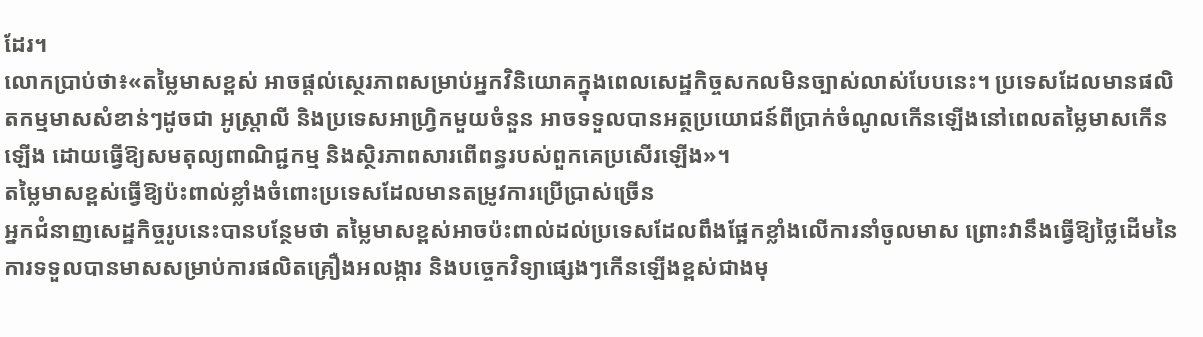ដែរ។
លោកប្រាប់ថា៖«តម្លៃមាសខ្ពស់ អាចផ្តល់ស្ថេរភាពសម្រាប់អ្នកវិនិយោគក្នុងពេលសេដ្ឋកិច្ចសកលមិនច្បាស់លាស់បែបនេះ។ ប្រទេសដែលមានផលិតកម្មមាសសំខាន់ៗដូចជា អូស្ត្រាលី និងប្រទេសអាហ្វ្រិកមួយចំនួន អាចទទួលបានអត្ថប្រយោជន៍ពីប្រាក់ចំណូលកើនឡើងនៅពេលតម្លៃមាសកើនឡើង ដោយធ្វើឱ្យសមតុល្យពាណិជ្ជកម្ម និងស្ថិរភាពសារពើពន្ធរបស់ពួកគេប្រសើរឡើង»។
តម្លៃមាសខ្ពស់ធ្វើឱ្យប៉ះពាល់ខ្លាំងចំពោះប្រទេសដែលមានតម្រូវការប្រើប្រាស់ច្រើន
អ្នកជំនាញសេដ្ឋកិច្ចរូបនេះបានបន្ថែមថា តម្លៃមាសខ្ពស់អាចប៉ះពាល់ដល់ប្រទេសដែលពឹងផ្អែកខ្លាំងលើការនាំចូលមាស ព្រោះវានឹងធ្វើឱ្យថ្លៃដើមនៃការទទួលបានមាសសម្រាប់ការផលិតគ្រឿងអលង្ការ និងបច្ចេកវិទ្យាផ្សេងៗកើនឡើងខ្ពស់ជាងមុ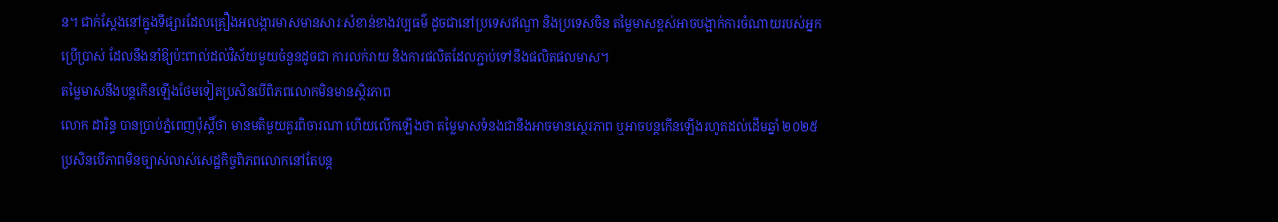ន។ ជាក់ស្តែងនៅក្នុងទីផ្សារដែលគ្រឿងអលង្ការមាសមានសារៈសំខាន់ខាងវប្បធម៌ ដូចជានៅប្រទេសឥណ្ឌា និងប្រទេសចិន តម្លៃមាសខ្ពស់អាចបង្អាក់ការចំណាយរបស់អ្នកប្រើប្រាស់ ដែលនឹងនាំឱ្យប៉ះពាល់ដល់វិស័យមួយចំនួនដូចជា ការលក់រាយ និងការផលិតដែលភ្ជាប់ទៅនឹងផលិតផលមាស។
តម្លៃមាសនឹងបន្តកើនឡើងថែមទៀតប្រសិនបើពិភពលោកមិនមានស្ថិរភាព
លោក ដារិន្ទ បានប្រាប់ភ្នំពេញប៉ុស្តិ៍ថា មានមតិមួយគួរពិចារណា ហើយលើកឡើងថា តម្លៃមាសទំនងជានឹងអាចមានស្ថេរភាព ឬអាចបន្តកើនឡើងរហូតដល់ដើមឆ្នាំ ២០២៥ ប្រសិនបើភាពមិនច្បាស់លាស់សេដ្ឋកិច្ចពិភពលោកនៅតែបន្ត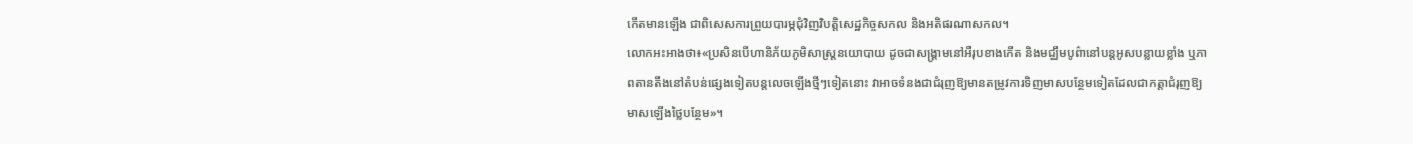កើតមានឡើង ជាពិសេសការព្រួយបារម្ភជុំវិញវិបត្តិសេដ្ឋកិច្ចសកល និងអតិផរណាសកល។
លោកអះអាងថា៖«ប្រសិនបើហានិភ័យភូមិសាស្ត្រនយោបាយ ដូចជាសង្គ្រាមនៅអឺរុបខាងកើត និងមជ្ឈឹមបូព៌ានៅបន្តអូសបន្លាយខ្លាំង ឬភាពតានតឹងនៅតំបន់ផ្សេងទៀតបន្តលេចឡើងថ្មីៗទៀតនោះ វាអាចទំនងជាជំរុញឱ្យមានតម្រូវការទិញមាសបន្ថែមទៀតដែលជាកត្តាជំរុញឱ្យមាសឡើងថ្លៃបន្ថែម»។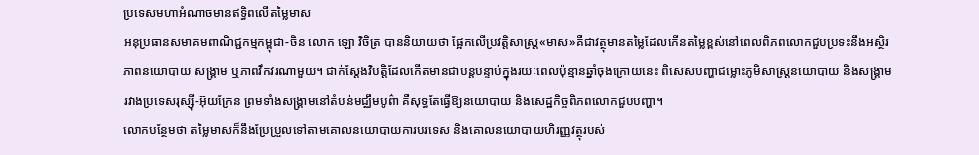ប្រទេសមហាអំណាចមានឥទ្ធិពលើតម្លៃមាស
អនុប្រធានសមាគមពាណិជ្ជកម្មកម្ពុជា-ចិន លោក ឡោ វិចិត្រ បាននិយាយថា ផ្អែកលើប្រវត្តិសាស្រ្ត«មាស»គឺជាវត្ថុមានតម្លៃដែលកើនតម្លៃខ្ពស់នៅពេលពិភពលោកជួបប្រទះនឹងអស្ថិរភាពនយោបាយ សង្គ្រាម ឬភាពវឹកវរណាមួយ។ ជាក់ស្តែងវិបត្តិដែលកើតមានជាបន្តបន្ទាប់ក្នុងរយៈពេលប៉ុន្មានឆ្នាំចុងក្រោយនេះ ពិសេសបញ្ហាជម្លោះភូមិសាស្រ្តនយោបាយ និងសង្រ្គាមរវាងប្រទេសរុស្ស៊ី-អ៊ុយក្រែន ព្រមទាំងសង្គ្រាមនៅតំបន់មជ្ឈឹមបូព៌ា គឺសុទ្ធតែធ្វើឱ្យនយោបាយ និងសេដ្ឋកិច្ចពិភពលោកជួបបញ្ហា។
លោកបន្ថែមថា តម្លៃមាសក៏នឹងប្រែប្រួលទៅតាមគោលនយោបាយការបរទេស និងគោលនយោបាយហិរញ្ញវត្ថុរបស់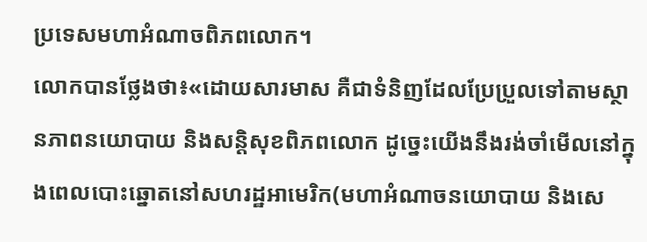ប្រទេសមហាអំណាចពិភពលោក។
លោកបានថ្លែងថា៖«ដោយសារមាស គឺជាទំនិញដែលប្រែប្រួលទៅតាមស្ថានភាពនយោបាយ និងសន្តិសុខពិភពលោក ដូច្នេះយើងនឹងរង់ចាំមើលនៅក្នុងពេលបោះឆ្នោតនៅសហរដ្ឋអាមេរិក(មហាអំណាចនយោបាយ និងសេ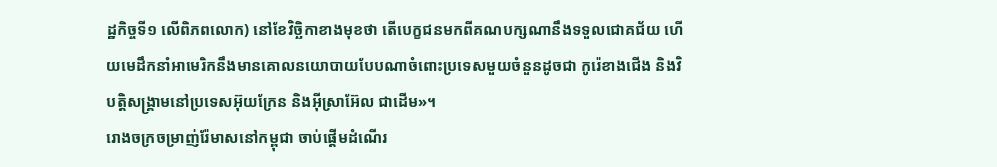ដ្ឋកិច្ចទី១ លើពិភពលោក) នៅខែវិច្ឆិកាខាងមុខថា តើបេក្ខជនមកពីគណបក្សណានឹងទទួលជោគជ័យ ហើយមេដឹកនាំអាមេរិកនឹងមានគោលនយោបាយបែបណាចំពោះប្រទេសមួយចំនួនដូចជា កូរ៉េខាងជើង និងវិបត្តិសង្គ្រាមនៅប្រទេសអ៊ុយក្រែន និងអ៊ីស្រាអ៊ែល ជាដើម»។
រោងចក្រចម្រាញ់រ៉ែមាសនៅកម្ពុជា ចាប់ផ្តើមដំណើរ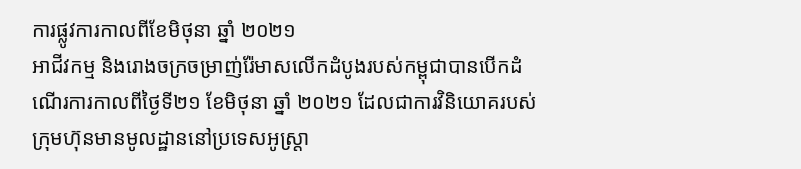ការផ្លូវការកាលពីខែមិថុនា ឆ្នាំ ២០២១
អាជីវកម្ម និងរោងចក្រចម្រាញ់រ៉ែមាសលើកដំបូងរបស់កម្ពុជាបានបើកដំណើរការកាលពីថ្ងៃទី២១ ខែមិថុនា ឆ្នាំ ២០២១ ដែលជាការវិនិយោគរបស់ក្រុមហ៊ុនមានមូលដ្ឋាននៅប្រទេសអូស្រ្តា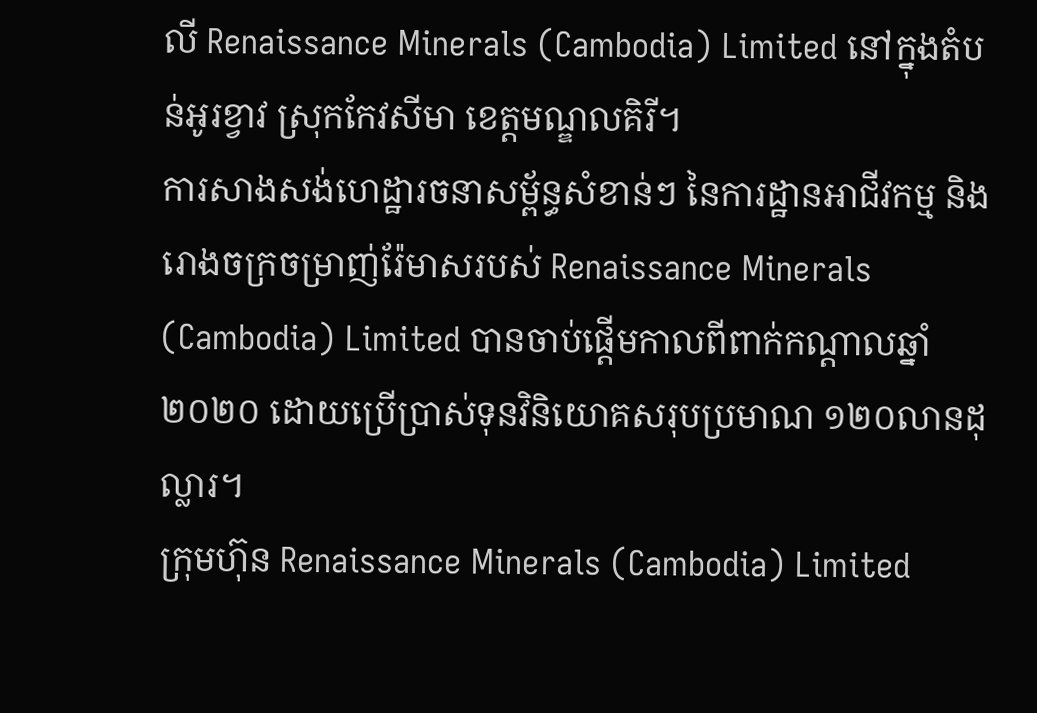លី Renaissance Minerals (Cambodia) Limited នៅក្នុងតំបន់អូរខ្វាវ ស្រុកកែវសីមា ខេត្តមណ្ឌលគិរី។
ការសាងសង់ហេដ្ឋារចនាសម្ព័ន្ធសំខាន់ៗ នៃការដ្ឋានអាជីវកម្ម និងរោងចក្រចម្រាញ់រ៉ែមាសរបស់ Renaissance Minerals (Cambodia) Limited បានចាប់ផ្ដើមកាលពីពាក់កណ្ដាលឆ្នាំ ២០២០ ដោយប្រើប្រាស់ទុនវិនិយោគសរុបប្រមាណ ១២០លានដុល្លារ។
ក្រុមហ៊ុន Renaissance Minerals (Cambodia) Limited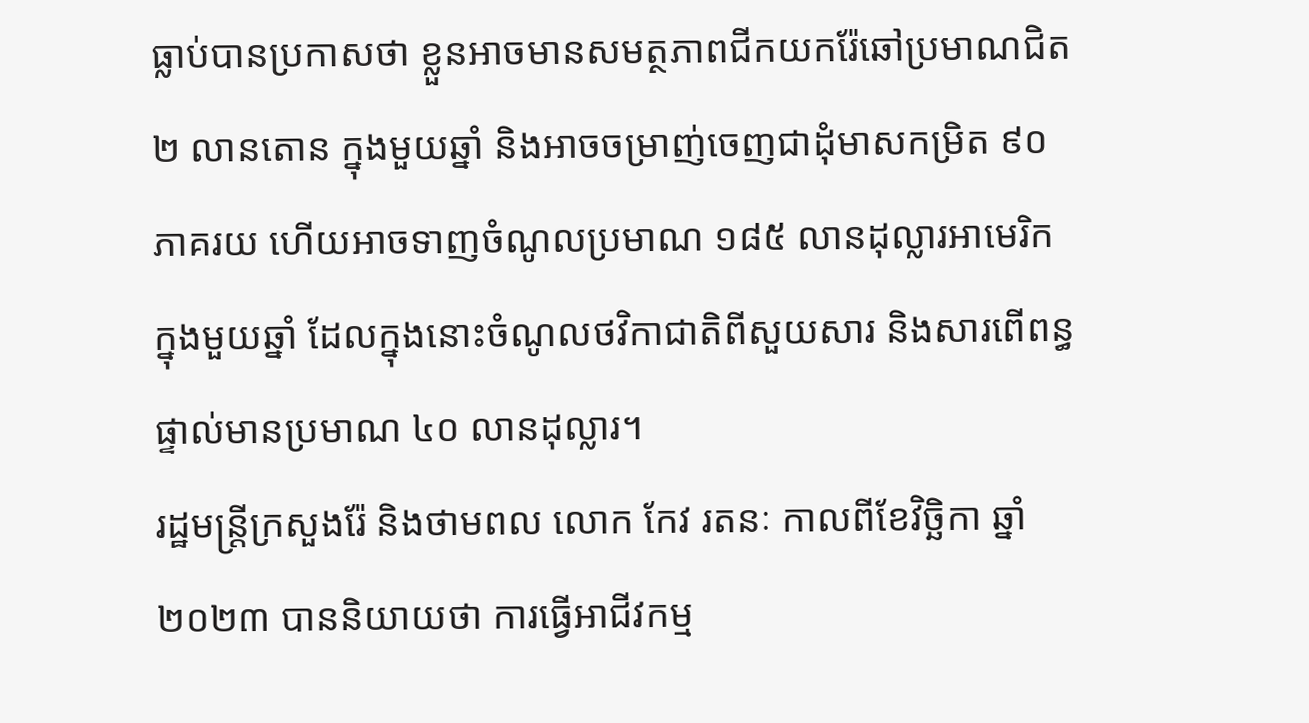ធ្លាប់បានប្រកាសថា ខ្លួនអាចមានសមត្ថភាពជីកយករ៉ែឆៅប្រមាណជិត ២ លានតោន ក្នុងមួយឆ្នាំ និងអាចចម្រាញ់ចេញជាដុំមាសកម្រិត ៩០ ភាគរយ ហើយអាចទាញចំណូលប្រមាណ ១៨៥ លានដុល្លារអាមេរិកក្នុងមួយឆ្នាំ ដែលក្នុងនោះចំណូលថវិកាជាតិពីសួយសារ និងសារពើពន្ធផ្ទាល់មានប្រមាណ ៤០ លានដុល្លារ។
រដ្ឋមន្រ្តីក្រសួងរ៉ែ និងថាមពល លោក កែវ រតនៈ កាលពីខែវិច្ឆិកា ឆ្នាំ ២០២៣ បាននិយាយថា ការធ្វើអាជីវកម្ម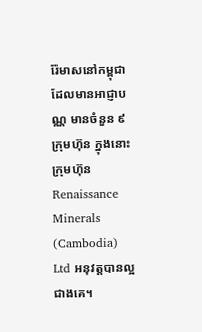រ៉ែមាសនៅកម្ពុជាដែលមានអាជ្ញាបណ្ណ មានចំនួន ៩ ក្រុមហ៊ុន ក្នុងនោះក្រុមហ៊ុន Renaissance Minerals (Cambodia) Ltd អនុវត្តបានល្អជាងគេ។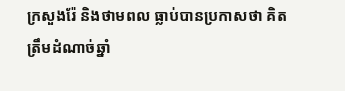ក្រសួងរ៉ែ និងថាមពល ធ្លាប់បានប្រកាសថា គិតត្រឹមដំណាច់ឆ្នាំ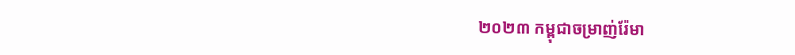២០២៣ កម្ពុជាចម្រាញ់រ៉ែមា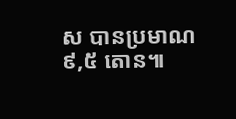ស បានប្រមាណ ៩,៥ តោន៕